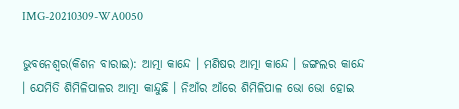IMG-20210309-WA0050

ଭୁବନେଶ୍ୱର(କିଶନ ବାରାଇ): ଆତ୍ମା କାନ୍ଦେ । ମଣିଷର ଆତ୍ମା କାନ୍ଦେ । ଜଙ୍ଗଲର କାନ୍ଦେ । ଯେମିତି ଶିମିଳିପାଳର ଆତ୍ମା କାନ୍ଦୁଛି । ନିଆଁର ଆଁରେ ଶିମିଳିପାଳ ଭୋ ଭୋ ହୋଇ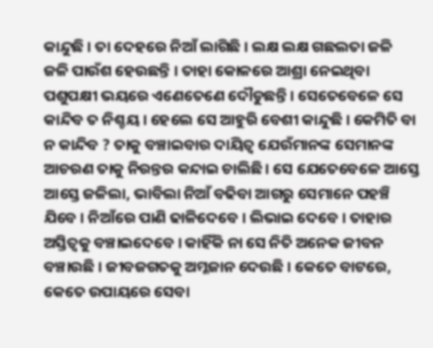କାନ୍ଦୁଛି । ତା ଦେହରେ ନିଆଁ ଲାଗିଛି । ଲକ୍ଷ ଲକ୍ଷ ଗଛଲତା ଜଳି ଜଳି ପାଉଁଶ ହେଉଛନ୍ତି । ତାହା କୋଳରେ ଆଶ୍ରା ନେଇଥିବା ପଶୁପକ୍ଷୀ ଭୟରେ ଏଣେତେଣେ ଦୌଡୁଛନ୍ତି । ସେତେବେଳେ ସେ କାନ୍ଦିବ ତ ନିଶ୍ଚୟ । ହେଲେ ସେ ଆହୁରି ବେଶୀ କାନ୍ଦୁଛି । କେମିତି ବା ନ କାନ୍ଦିବ ? ତାକୁ ବଞ୍ଚାଇବାର ଦାୟିତ୍ୱ ଯେଉଁମାନଙ୍କ ସେମାନଙ୍କ ଆଚରଣ ତାକୁ ନିରନ୍ତର କନ୍ଦାଇ ଚାଲିଛି । ସେ ଯେତେବେଳେ ଆସ୍ତେ ଆସ୍ତେ ଜଳିଲା, ଭାବିଲା ନିଆଁ ବଢିବା ଆଗରୁ ସେମାନେ ପହଞ୍ଚି ଯିବେ । ନିଆଁରେ ପାଣି ଢାଳିଦେବେ । ଲିଭାଇ ଦେବେ । ତାହାର ଅସ୍ତିତ୍ୱକୁ ବଞ୍ଚାଇଦେବେ । କାହିଁକି ନା ସେ ନିତି ଅନେକ ଜୀବନ ବଞ୍ଚାଉଛି । ଜୀବଜଗତକୁ ଅମ୍ଳଜାନ ଦେଉଛି । କେତେ ବାଟରେ, କେତେ ଉପାୟରେ ସେବା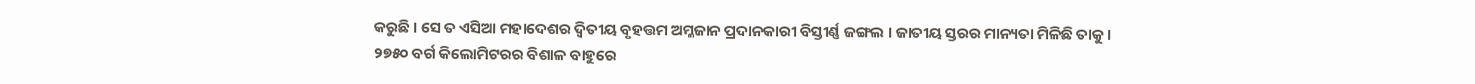କରୁଛି । ସେ ତ ଏସିଆ ମହାଦେଶର ଦ୍ୱିତୀୟ ବୃହତ୍ତମ ଅମ୍ଳଜାନ ପ୍ରଦାନକାରୀ ବିସ୍ତୀର୍ଣ୍ଣ ଜଙ୍ଗଲ । ଜାତୀୟ ସ୍ତରର ମାନ୍ୟତା ମିଳିଛି ତାକୁ । ୨୭୫୦ ବର୍ଗ କିଲୋମିଟରର ବିଶାଳ ବାହୁରେ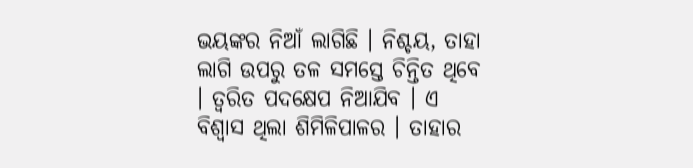ଭୟଙ୍କର ନିଆଁ ଲାଗିଛି । ନିଶ୍ଚୟ, ତାହା ଲାଗି ଉପରୁ ତଳ ସମସ୍ତେ ଚିନ୍ତିତ ଥିବେ । ତ୍ୱରିତ ପଦକ୍ଷେପ ନିଆଯିବ । ଏ ବିଶ୍ୱାସ ଥିଲା ଶିମିଳିପାଳର । ତାହାର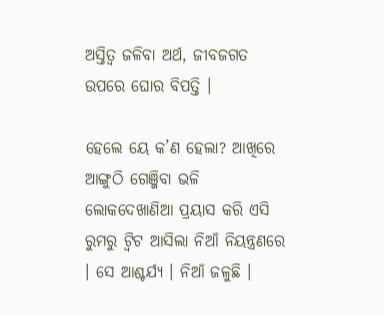ଅସ୍ତିତ୍ୱ ଜଳିବା ଅର୍ଥ, ଜୀବଜଗତ ଉପରେ ଘୋର ବିପତ୍ତି ।

ହେଲେ ୟେ କ’ଣ ହେଲା? ଆଖିରେ ଆଙ୍ଗୁଠି ଗେଞ୍ଜିବା ଭଳି ଲୋକଦେଖାଣିଆ ପ୍ରୟାସ କରି ଏସି ରୁମରୁ ଟ୍ୱିଟ ଆସିଲା ନିଆଁ ନିୟନ୍ତ୍ରଣରେ । ସେ ଆଶ୍ଚର୍ଯ୍ୟ । ନିଆଁ ଜଳୁଛି ।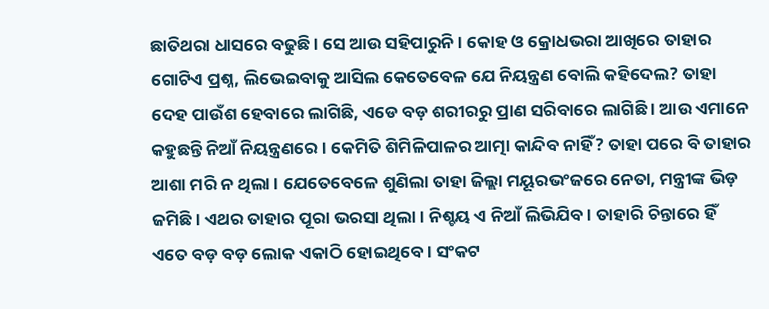ଛାତିଥରା ଧାସରେ ବଢୁଛି । ସେ ଆଉ ସହିପାରୁନି । କୋହ ଓ କ୍ରୋଧଭରା ଆଖିରେ ତାହାର ଗୋଟିଏ ପ୍ରଶ୍ନ, ଲିଭେଇବାକୁ ଆସିଲ କେତେବେଳ ଯେ ନିୟନ୍ତ୍ରଣ ବୋଲି କହିଦେଲ? ତାହା ଦେହ ପାଉଁଶ ହେବାରେ ଲାଗିଛି, ଏଡେ ବଡ଼ ଶରୀରରୁ ପ୍ରାଣ ସରିବାରେ ଲାଗିଛି । ଆଉ ଏମାନେ କହୁଛନ୍ତି ନିଆଁ ନିୟନ୍ତ୍ରଣରେ । କେମିତି ଶିମିଳିପାଳର ଆତ୍ମା କାନ୍ଦିବ ନାହିଁ? ତାହା ପରେ ବି ତାହାର ଆଶା ମରି ନ ଥିଲା । ଯେତେବେଳେ ଶୁଣିଲା ତାହା ଜିଲ୍ଲା ମୟୂରଭଂଜରେ ନେତା, ମନ୍ତ୍ରୀଙ୍କ ଭିଡ଼ ଜମିଛି । ଏଥର ତାହାର ପୂରା ଭରସା ଥିଲା । ନିଶ୍ଚୟ ଏ ନିଆଁ ଲିଭିଯିବ । ତାହାରି ଚିନ୍ତାରେ ହିଁ ଏତେ ବଡ଼ ବଡ଼ ଲୋକ ଏକାଠି ହୋଇଥିବେ । ସଂକଟ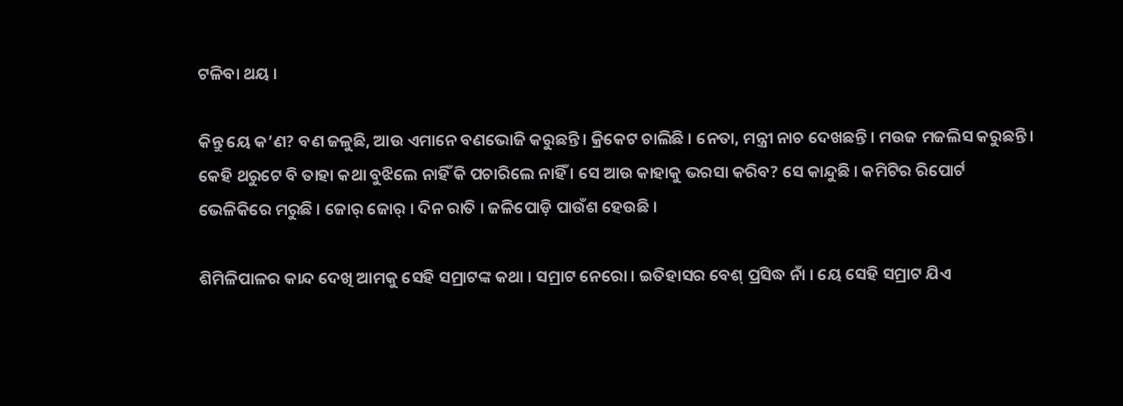ଟଳିବା ଥୟ ।

କିନ୍ତୁ ୟେ କ’ଣ? ବଣ ଜଳୁଛି, ଆଉ ଏମାନେ ବଣଭୋଜି କରୁଛନ୍ତି । କ୍ରିକେଟ ଚାଲିଛି । ନେତା, ମନ୍ତ୍ରୀ ନାଚ ଦେଖଛନ୍ତି । ମଉଜ ମଜଲିସ କରୁଛନ୍ତି । କେହି ଥରୁଟେ ବି ତାହା କଥା ବୁଝିଲେ ନାହିଁ କି ପଚାରିଲେ ନାହିଁ । ସେ ଆଉ କାହାକୁ ଭରସା କରିବ? ସେ କାନ୍ଦୁଛି । କମିଟିର ରିପୋର୍ଟ ଭେଳିକିରେ ମରୁଛି । ଜୋର୍ ଜୋର୍ । ଦିନ ରାତି । ଜଳିପୋଡ଼ି ପାଉଁଶ ହେଉଛି ।

ଶିମିଳିପାଳର କାନ୍ଦ ଦେଖି ଆମକୁ ସେହି ସମ୍ରାଟଙ୍କ କଥା । ସମ୍ରାଟ ନେରୋ । ଇତିହାସର ବେଶ୍ ପ୍ରସିଦ୍ଧ ନାଁ । ୟେ ସେହି ସମ୍ରାଟ ଯିଏ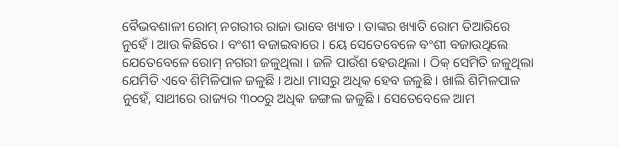ବୈଭବଶାଳୀ ରୋମ୍ ନଗରୀର ରାଜା ଭାବେ ଖ୍ୟାତ । ତାଙ୍କର ଖ୍ୟାତି ରୋମ ତିଆରିରେ ନୁହେଁ । ଆଉ କିଛିରେ । ବଂଶୀ ବଜାଇବାରେ । ୟେ ସେତେବେଳେ ବଂଶୀ ବଜାଉଥିଲେ ଯେତେବେଳେ ରୋମ୍ ନଗରୀ ଜଳୁଥିଲା । ଜଳି ପାଉଁଶ ହେଉଥିଲା । ଠିକ୍ ସେମିତି ଜଳୁଥିଲା ଯେମିତି ଏବେ ଶିମିଳିପାଳ ଜଳୁଛି । ଅଧା ମାସରୁ ଅଧିକ ହେବ ଜଳୁଛି । ଖାଲି ଶିମିଳପାଳ ନୁହେଁ, ସାଥୀରେ ରାଜ୍ୟର ୩୦୦ରୁ ଅଧିକ ଜଙ୍ଗଲ ଜଳୁଛି । ସେତେବେଳେ ଆମ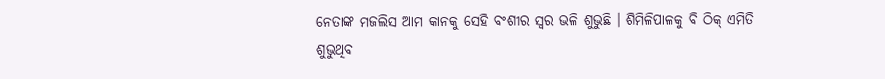ନେତାଙ୍କ ମଜଲିସ ଆମ କାନକୁ ସେହି ବଂଶୀର ସ୍ୱର ଭଳି ଶୁଭୁଛି । ଶିମିଳିପାଳକୁ ବି ଠିକ୍ ଏମିତି ଶୁଭୁଥିବ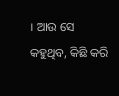। ଆଉ ସେ କହୁଥିବ, କିଛି କରି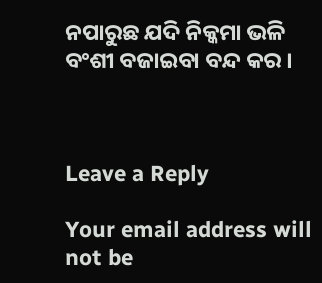ନପାରୁଛ ଯଦି ନିକ୍କମା ଭଳି ବଂଶୀ ବଜାଇବା ବନ୍ଦ କର ।



Leave a Reply

Your email address will not be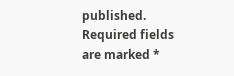published. Required fields are marked *